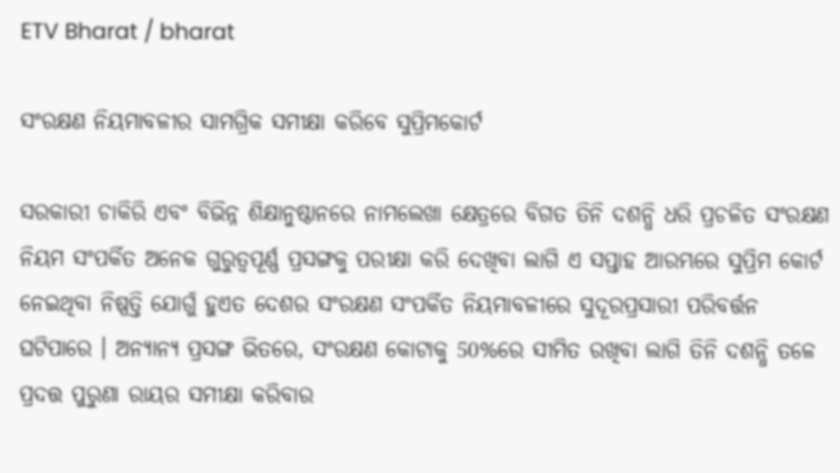ETV Bharat / bharat

ସଂରକ୍ଷଣ ନିୟମାବଳୀର ସାମଗ୍ରିକ ସମୀକ୍ଷା କରିବେ ସୁପ୍ରିମକୋର୍ଟ

ସରକାରୀ ଚାକିରି ଏବଂ ବିଭିନ୍ନ ଶିକ୍ଷାନୁଷ୍ଠାନରେ ନାମଲେଖା କ୍ଷେତ୍ରରେ ବିଗତ ତିନି ଦଶନ୍ଧି ଧରି ପ୍ରଚଳିତ ସଂରକ୍ଷଣ ନିୟମ ସଂପର୍କିତ ଅନେକ ଗୁରୁତ୍ବପୂର୍ଣ୍ଣ ପ୍ରସଙ୍ଗକୁ ପରୀକ୍ଷା କରି ଦେଖିବା ଲାଗି ଏ ସପ୍ତାହ ଆରମ୍ଭରେ ସୁପ୍ରିମ କୋର୍ଟ ନେଇଥିବା ନିଷ୍ପତ୍ତି ଯୋଗୁଁ ହୁଏତ ଦେଶର ସଂରକ୍ଷଣ ସଂପର୍କିତ ନିୟମାବଳୀରେ ସୁଦୂରପ୍ରସାରୀ ପରିବର୍ତ୍ତନ ଘଟିପାରେ । ଅନ୍ୟାନ୍ୟ ପ୍ରସଙ୍ଗ ଭିତରେ, ସଂରକ୍ଷଣ କୋଟାକୁ 50%ରେ ସୀମିତ ରଖିବା ଲାଗି ତିନି ଦଶନ୍ଧି ତଳେ ପ୍ରଦତ୍ତ ପୁରୁଣା ରାୟର ସମୀକ୍ଷା କରିବାର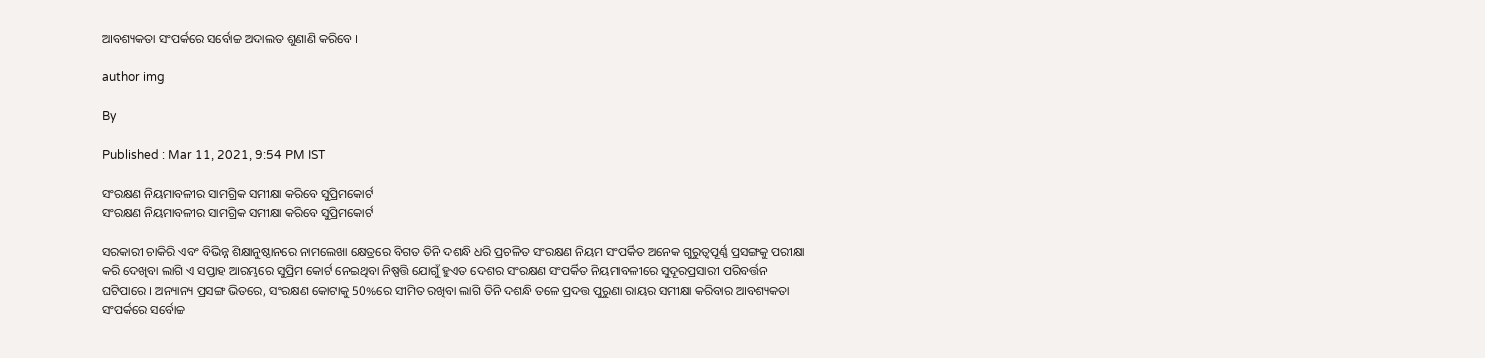ଆବଶ୍ୟକତା ସଂପର୍କରେ ସର୍ବୋଚ୍ଚ ଅଦାଲତ ଶୁଣାଣି କରିବେ ।

author img

By

Published : Mar 11, 2021, 9:54 PM IST

ସଂରକ୍ଷଣ ନିୟମାବଳୀର ସାମଗ୍ରିକ ସମୀକ୍ଷା କରିବେ ସୁପ୍ରିମକୋର୍ଟ
ସଂରକ୍ଷଣ ନିୟମାବଳୀର ସାମଗ୍ରିକ ସମୀକ୍ଷା କରିବେ ସୁପ୍ରିମକୋର୍ଟ

ସରକାରୀ ଚାକିରି ଏବଂ ବିଭିନ୍ନ ଶିକ୍ଷାନୁଷ୍ଠାନରେ ନାମଲେଖା କ୍ଷେତ୍ରରେ ବିଗତ ତିନି ଦଶନ୍ଧି ଧରି ପ୍ରଚଳିତ ସଂରକ୍ଷଣ ନିୟମ ସଂପର୍କିତ ଅନେକ ଗୁରୁତ୍ବପୂର୍ଣ୍ଣ ପ୍ରସଙ୍ଗକୁ ପରୀକ୍ଷା କରି ଦେଖିବା ଲାଗି ଏ ସପ୍ତାହ ଆରମ୍ଭରେ ସୁପ୍ରିମ କୋର୍ଟ ନେଇଥିବା ନିଷ୍ପତ୍ତି ଯୋଗୁଁ ହୁଏତ ଦେଶର ସଂରକ୍ଷଣ ସଂପର୍କିତ ନିୟମାବଳୀରେ ସୁଦୂରପ୍ରସାରୀ ପରିବର୍ତ୍ତନ ଘଟିପାରେ । ଅନ୍ୟାନ୍ୟ ପ୍ରସଙ୍ଗ ଭିତରେ, ସଂରକ୍ଷଣ କୋଟାକୁ 50%ରେ ସୀମିତ ରଖିବା ଲାଗି ତିନି ଦଶନ୍ଧି ତଳେ ପ୍ରଦତ୍ତ ପୁରୁଣା ରାୟର ସମୀକ୍ଷା କରିବାର ଆବଶ୍ୟକତା ସଂପର୍କରେ ସର୍ବୋଚ୍ଚ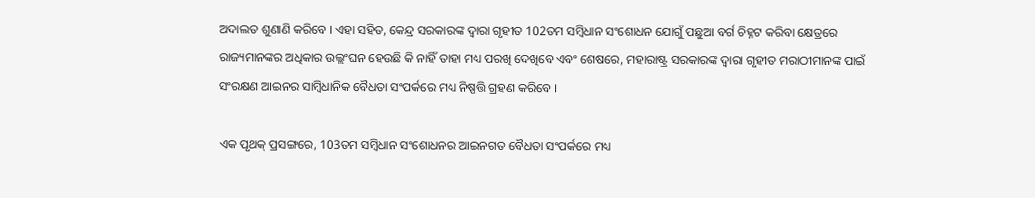ଅଦାଲତ ଶୁଣାଣି କରିବେ । ଏହା ସହିତ, କେନ୍ଦ୍ର ସରକାରଙ୍କ ଦ୍ବାରା ଗୃହୀତ 102ତମ ସମ୍ବିଧାନ ସଂଶୋଧନ ଯୋଗୁଁ ପଛୁଆ ବର୍ଗ ଚିହ୍ନଟ କରିବା କ୍ଷେତ୍ରରେ ରାଜ୍ୟମାନଙ୍କର ଅଧିକାର ଉଲ୍ଲଂଘନ ହେଉଛି କି ନାହିଁ ତାହା ମଧ୍ୟ ପରଖି ଦେଖିବେ ଏବଂ ଶେଷରେ, ମହାରାଷ୍ଟ୍ର ସରକାରଙ୍କ ଦ୍ବାରା ଗୃହୀତ ମରାଠୀମାନଙ୍କ ପାଇଁ ସଂରକ୍ଷଣ ଆଇନର ସାମ୍ବିଧାନିକ ବୈଧତା ସଂପର୍କରେ ମଧ୍ୟ ନିଷ୍ପତ୍ତି ଗ୍ରହଣ କରିବେ ।

ଏକ ପୃଥକ୍‌ ପ୍ରସଙ୍ଗରେ, 103ତମ ସମ୍ବିଧାନ ସଂଶୋଧନର ଆଇନଗତ ବୈଧତା ସଂପର୍କରେ ମଧ୍ୟ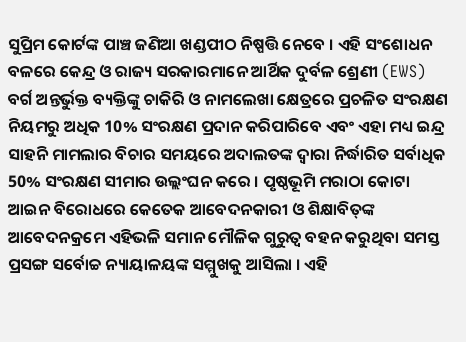ସୁପ୍ରିମ କୋର୍ଟଙ୍କ ପାଞ୍ଚ ଜଣିଆ ଖଣ୍ଡପୀଠ ନିଷ୍ପତ୍ତି ନେବେ । ଏହି ସଂଶୋଧନ ବଳରେ କେନ୍ଦ୍ର ଓ ରାଜ୍ୟ ସରକାରମାନେ ଆର୍ଥିକ ଦୁର୍ବଳ ଶ୍ରେଣୀ (EWS) ବର୍ଗ ଅନ୍ତର୍ଭୁକ୍ତ ବ୍ୟକ୍ତିଙ୍କୁ ଚାକିରି ଓ ନାମଲେଖା କ୍ଷେତ୍ରରେ ପ୍ରଚଳିତ ସଂରକ୍ଷଣ ନିୟମରୁ ଅଧିକ 10% ସଂରକ୍ଷଣ ପ୍ରଦାନ କରିପାରିବେ ଏବଂ ଏହା ମଧ୍ୟ ଇନ୍ଦ୍ର ସାହନି ମାମଲାର ବିଚାର ସମୟରେ ଅଦାଲତଙ୍କ ଦ୍ବାରା ନିର୍ଦ୍ଧାରିତ ସର୍ବାଧିକ 50% ସଂରକ୍ଷଣ ସୀମାର ଉଲ୍ଲଂଘନ କରେ । ପୃଷ୍ଠଭୂମି ମରାଠା କୋଟା ଆଇନ ବିରୋଧରେ କେତେକ ଆବେଦନକାରୀ ଓ ଶିକ୍ଷାବିତ୍‌ଙ୍କ ଆବେଦନକ୍ରମେ ଏହିଭଳି ସମାନ ମୌଳିକ ଗୁରୁତ୍ବ ବହନ କରୁଥିବା ସମସ୍ତ ପ୍ରସଙ୍ଗ ସର୍ବୋଚ୍ଚ ନ୍ୟାୟାଳୟଙ୍କ ସମ୍ମୁଖକୁ ଆସିଲା । ଏହି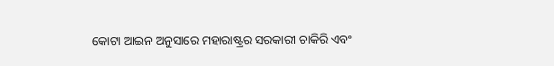କୋଟା ଆଇନ ଅନୁସାରେ ମହାରାଷ୍ଟ୍ରର ସରକାରୀ ଚାକିରି ଏବଂ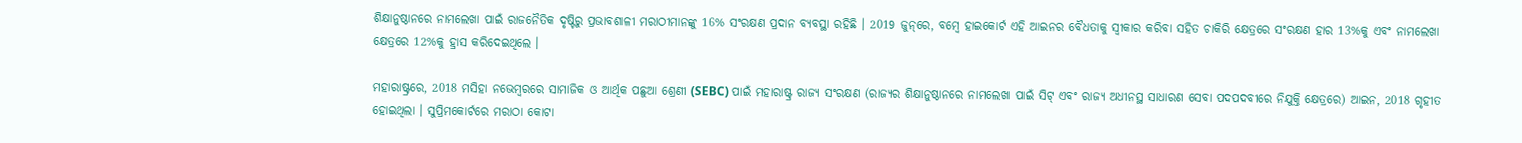ଶିକ୍ଷାନୁଷ୍ଠାନରେ ନାମଲେଖା ପାଇଁ ରାଜନୈତିକ ଦୃଷ୍ଟିରୁ ପ୍ରଭାବଶାଳୀ ମରାଠୀମାନଙ୍କୁ 16% ସଂରକ୍ଷଣ ପ୍ରଦାନ ବ୍ୟବସ୍ଥା ରହିଛି । 2019 ଜୁନ୍‌ରେ, ବମ୍ବେ ହାଇକୋର୍ଟ ଏହି ଆଇନର ବୈଧତାକୁ ସ୍ବୀକାର କରିବା ସହିତ ଚାକିରି କ୍ଷେତ୍ରରେ ସଂରକ୍ଷଣ ହାର 13%କୁ ଏବଂ ନାମଲେଖା କ୍ଷେତ୍ରରେ 12%କୁ ହ୍ରାସ କରିଦେଇଥିଲେ ।

ମହାରାଷ୍ଟ୍ରରେ, 2018 ମସିହା ନଭେମ୍ବରରେ ସାମାଜିକ ଓ ଆର୍ଥିକ ପଛୁଆ ଶ୍ରେଣୀ (SEBC) ପାଇଁ ମହାରାଷ୍ଟ୍ର ରାଜ୍ୟ ସଂରକ୍ଷଣ (ରାଜ୍ୟର ଶିକ୍ଷାନୁଷ୍ଠାନରେ ନାମଲେଖା ପାଇଁ ସିଟ୍‌ ଏବଂ ରାଜ୍ୟ ଅଧୀନସ୍ଥ ସାଧାରଣ ସେବା ପଦପଦବୀରେ ନିଯୁକ୍ତି କ୍ଷେତ୍ରରେ) ଆଇନ, 2018 ଗୃହୀତ ହୋଇଥିଲା । ସୁପ୍ରିମକୋର୍ଟରେ ମରାଠା କୋଟା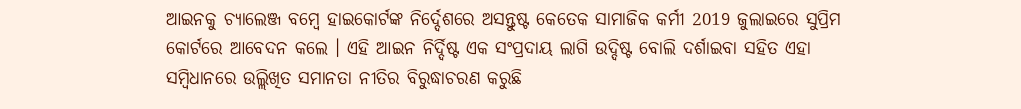ଆଇନକୁ ଚ୍ୟାଲେଞ୍ଜ ବମ୍ବେ ହାଇକୋର୍ଟଙ୍କ ନିର୍ଦ୍ଦେଶରେ ଅସନ୍ତୁଷ୍ଟ କେତେକ ସାମାଜିକ କର୍ମୀ 2019 ଜୁଲାଇରେ ସୁପ୍ରିମ କୋର୍ଟରେ ଆବେଦନ କଲେ । ଏହି ଆଇନ ନିର୍ଦ୍ଦିଷ୍ଟ ଏକ ସଂପ୍ରଦାୟ ଲାଗି ଉଦ୍ଦିଷ୍ଟ ବୋଲି ଦର୍ଶାଇବା ସହିତ ଏହା ସମ୍ବିଧାନରେ ଉଲ୍ଲିଖିତ ସମାନତା ନୀତିର ବିରୁଦ୍ଧାଚରଣ କରୁଛି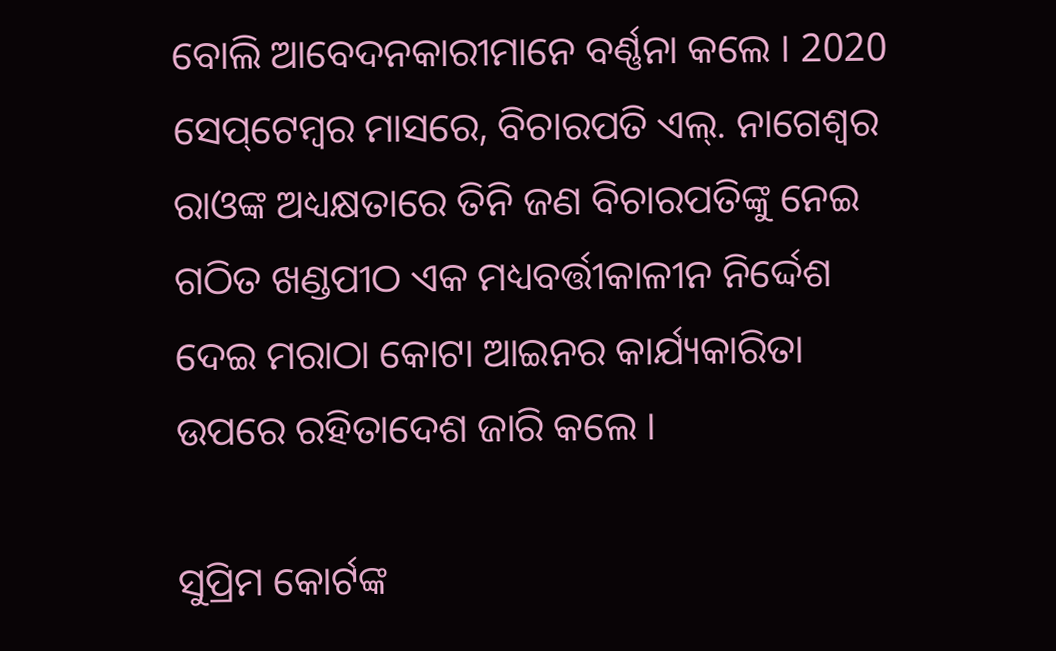ବୋଲି ଆବେଦନକାରୀମାନେ ବର୍ଣ୍ଣନା କଲେ । 2020 ସେପ୍‌ଟେମ୍ବର ମାସରେ, ବିଚାରପତି ଏଲ୍‌. ନାଗେଶ୍ବର ରାଓଙ୍କ ଅଧ୍ୟକ୍ଷତାରେ ତିନି ଜଣ ବିଚାରପତିଙ୍କୁ ନେଇ ଗଠିତ ଖଣ୍ଡପୀଠ ଏକ ମଧ୍ୟବର୍ତ୍ତୀକାଳୀନ ନିର୍ଦ୍ଦେଶ ଦେଇ ମରାଠା କୋଟା ଆଇନର କାର୍ଯ୍ୟକାରିତା ଉପରେ ରହିତାଦେଶ ଜାରି କଲେ ।

ସୁପ୍ରିମ କୋର୍ଟଙ୍କ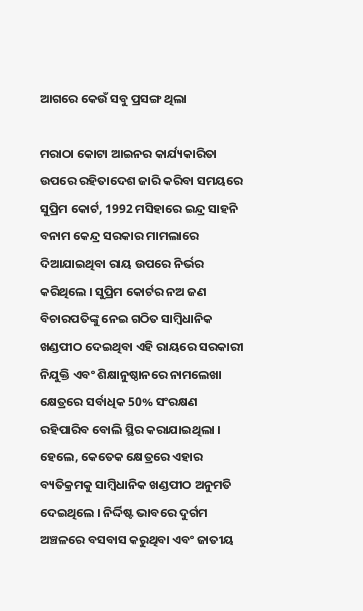ଆଗରେ କେଉଁ ସବୁ ପ୍ରସଙ୍ଗ ଥିଲା

ମରାଠା କୋଟା ଆଇନର କାର୍ଯ୍ୟକାରିତା ଉପରେ ରହିତାଦେଶ ଜାରି କରିବା ସମୟରେ ସୁପ୍ରିମ କୋର୍ଟ, 1992 ମସିହାରେ ଇନ୍ଦ୍ର ସାହନି ବନାମ କେନ୍ଦ୍ର ସରକାର ମାମଲାରେ ଦିଆଯାଇଥିବା ରାୟ ଉପରେ ନିର୍ଭର କରିଥିଲେ । ସୁପ୍ରିମ କୋର୍ଟର ନଅ ଜଣ ବିଚାରପତିଙ୍କୁ ନେଇ ଗଠିତ ସାମ୍ବିଧାନିକ ଖଣ୍ଡପୀଠ ଦେଇଥିବା ଏହି ରାୟରେ ସରକାରୀ ନିଯୁକ୍ତି ଏବଂ ଶିକ୍ଷାନୁଷ୍ଠାନରେ ନାମଲେଖା କ୍ଷେତ୍ରରେ ସର୍ବାଧିକ 50% ସଂରକ୍ଷଣ ରହିପାରିବ ବୋଲି ସ୍ଥିର କରାଯାଇଥିଲା । ହେଲେ, କେତେକ କ୍ଷେତ୍ରରେ ଏହାର ବ୍ୟତିକ୍ରମକୁ ସାମ୍ବିଧାନିକ ଖଣ୍ଡପୀଠ ଅନୁମତି ଦେଇଥିଲେ । ନିର୍ଦ୍ଦିଷ୍ଟ ଭାବରେ ଦୁର୍ଗମ ଅଞ୍ଚଳରେ ବସବାସ କରୁଥିବା ଏବଂ ଜାତୀୟ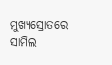ମୁଖ୍ୟସ୍ରୋତରେ ସାମିଲ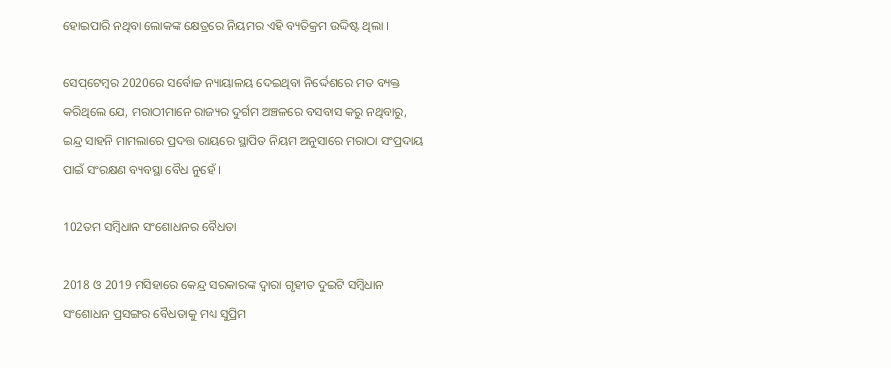ହୋଇପାରି ନଥିବା ଲୋକଙ୍କ କ୍ଷେତ୍ରରେ ନିୟମର ଏହି ବ୍ୟତିକ୍ରମ ଉଦ୍ଦିଷ୍ଟ ଥିଲା ।

ସେପ୍‌ଟେମ୍ବର 2020ରେ ସର୍ବୋଚ୍ଚ ନ୍ୟାୟାଳୟ ଦେଇଥିବା ନିର୍ଦ୍ଦେଶରେ ମତ ବ୍ୟକ୍ତ କରିଥିଲେ ଯେ, ମରାଠୀମାନେ ରାଜ୍ୟର ଦୁର୍ଗମ ଅଞ୍ଚଳରେ ବସବାସ କରୁ ନଥିବାରୁ, ଇନ୍ଦ୍ର ସାହନି ମାମଲାରେ ପ୍ରଦତ୍ତ ରାୟରେ ସ୍ଥାପିତ ନିୟମ ଅନୁସାରେ ମରାଠା ସଂପ୍ରଦାୟ ପାଇଁ ସଂରକ୍ଷଣ ବ୍ୟବସ୍ଥା ବୈଧ ନୁହେଁ ।

102ତମ ସମ୍ବିଧାନ ସଂଶୋଧନର ବୈଧତା

2018 ଓ 2019 ମସିହାରେ କେନ୍ଦ୍ର ସରକାରଙ୍କ ଦ୍ବାରା ଗୃହୀତ ଦୁଇଟି ସମ୍ବିଧାନ ସଂଶୋଧନ ପ୍ରସଙ୍ଗର ବୈଧତାକୁ ମଧ୍ୟ ସୁପ୍ରିମ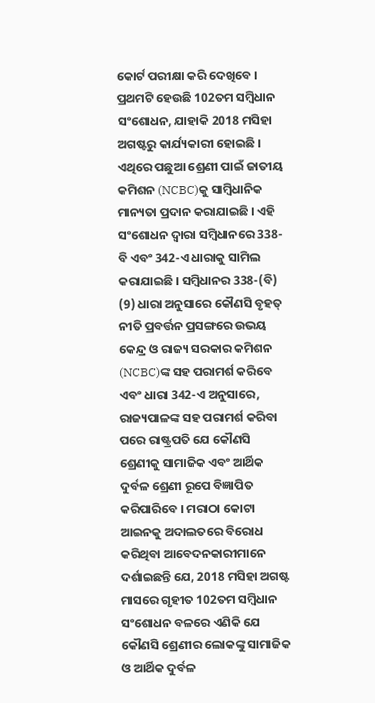କୋର୍ଟ ପରୀକ୍ଷା କରି ଦେଖିବେ । ପ୍ରଥମଟି ହେଉଛି 102ତମ ସମ୍ବିଧାନ ସଂଶୋଧନ, ଯାହାକି 2018 ମସିହା ଅଗଷ୍ଟରୁ କାର୍ଯ୍ୟକାରୀ ହୋଇଛି । ଏଥିରେ ପଛୁଆ ଶ୍ରେଣୀ ପାଇଁ ଜାତୀୟ କମିଶନ (NCBC)କୁ ସାମ୍ବିଧାନିକ ମାନ୍ୟତା ପ୍ରଦାନ କରାଯାଇଛି । ଏହି ସଂଶୋଧନ ଦ୍ବାରା ସମ୍ବିଧାନରେ 338-ବି ଏବଂ 342-ଏ ଧାରାକୁ ସାମିଲ କରାଯାଇଛି । ସମ୍ବିଧାନର 338-(ବି) (9) ଧାରା ଅନୁସାରେ କୌଣସି ବୃହତ୍‌ ନୀତି ପ୍ରବର୍ତ୍ତନ ପ୍ରସଙ୍ଗରେ ଉଭୟ କେନ୍ଦ୍ର ଓ ରାଜ୍ୟ ସରକାର କମିଶନ (NCBC)ଙ୍କ ସହ ପରାମର୍ଶ କରିବେ ଏବଂ ଧାରା 342-ଏ ଅନୁସାରେ, ରାଜ୍ୟପାଳଙ୍କ ସହ ପରାମର୍ଶ କରିବା ପରେ ରାଷ୍ଟ୍ରପତି ଯେ କୌଣସି ଶ୍ରେଣୀକୁ ସାମାଜିକ ଏବଂ ଆର୍ଥିକ ଦୁର୍ବଳ ଶ୍ରେଣୀ ରୂପେ ବିଜ୍ଞାପିତ କରିପାରିବେ । ମରାଠା କୋଟା ଆଇନକୁ ଅଦାଲତରେ ବିରୋଧ କରିଥିବା ଆବେଦନକାରୀମାନେ ଦର୍ଶାଇଛନ୍ତି ଯେ, 2018 ମସିହା ଅଗଷ୍ଟ ମାସରେ ଗୃହୀତ 102ତମ ସମ୍ବିଧାନ ସଂଶୋଧନ ବଳରେ ଏଣିକି ଯେ କୌଣସି ଶ୍ରେଣୀର ଲୋକଙ୍କୁ ସାମାଜିକ ଓ ଆର୍ଥିକ ଦୁର୍ବଳ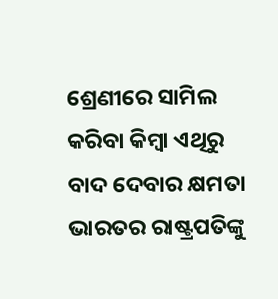ଶ୍ରେଣୀରେ ସାମିଲ କରିବା କିମ୍ବା ଏଥିରୁ ବାଦ ଦେବାର କ୍ଷମତା ଭାରତର ରାଷ୍ଟ୍ରପତିଙ୍କୁ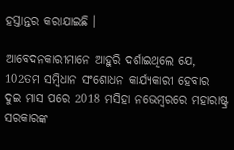ହସ୍ତାନ୍ତର କରାଯାଇଛି ।

ଆବେଦନକାରୀମାନେ ଆହୁରି ଦର୍ଶାଇଥିଲେ ଯେ, 102ତମ ସମ୍ବିଧାନ ସଂଶୋଧନ କାର୍ଯ୍ୟକାରୀ ହେବାର ଦୁଇ ମାସ ପରେ 2018 ମସିହା ନଭେମ୍ବରରେ ମହାରାଷ୍ଟ୍ର ସରକାରଙ୍କ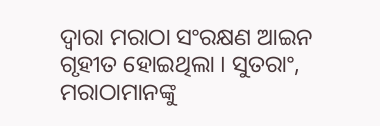ଦ୍ବାରା ମରାଠା ସଂରକ୍ଷଣ ଆଇନ ଗୃହୀତ ହୋଇଥିଲା । ସୁତରାଂ, ମରାଠାମାନଙ୍କୁ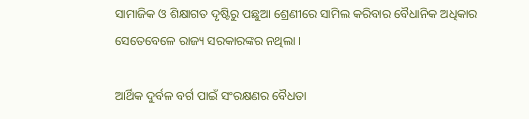ସାମାଜିକ ଓ ଶିକ୍ଷାଗତ ଦୃଷ୍ଟିରୁ ପଛୁଆ ଶ୍ରେଣୀରେ ସାମିଲ କରିବାର ବୈଧାନିକ ଅଧିକାର ସେତେବେଳେ ରାଜ୍ୟ ସରକାରଙ୍କର ନଥିଲା ।

ଆର୍ଥିକ ଦୁର୍ବଳ ବର୍ଗ ପାଇଁ ସଂରକ୍ଷଣର ବୈଧତା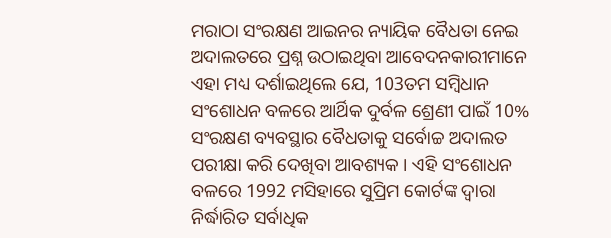ମରାଠା ସଂରକ୍ଷଣ ଆଇନର ନ୍ୟାୟିକ ବୈଧତା ନେଇ ଅଦାଲତରେ ପ୍ରଶ୍ନ ଉଠାଇଥିବା ଆବେଦନକାରୀମାନେ ଏହା ମଧ୍ୟ ଦର୍ଶାଇଥିଲେ ଯେ, 103ତମ ସମ୍ବିଧାନ ସଂଶୋଧନ ବଳରେ ଆର୍ଥିକ ଦୁର୍ବଳ ଶ୍ରେଣୀ ପାଇଁ 10% ସଂରକ୍ଷଣ ବ୍ୟବସ୍ଥାର ବୈଧତାକୁ ସର୍ବୋଚ୍ଚ ଅଦାଲତ ପରୀକ୍ଷା କରି ଦେଖିବା ଆବଶ୍ୟକ । ଏହି ସଂଶୋଧନ ବଳରେ 1992 ମସିହାରେ ସୁପ୍ରିମ କୋର୍ଟଙ୍କ ଦ୍ବାରା ନିର୍ଦ୍ଧାରିତ ସର୍ବାଧିକ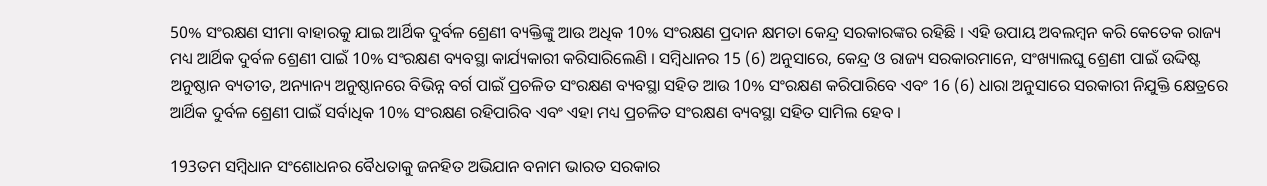50% ସଂରକ୍ଷଣ ସୀମା ବାହାରକୁ ଯାଇ ଆର୍ଥିକ ଦୁର୍ବଳ ଶ୍ରେଣୀ ବ୍ୟକ୍ତିଙ୍କୁ ଆଉ ଅଧିକ 10% ସଂରକ୍ଷଣ ପ୍ରଦାନ କ୍ଷମତା କେନ୍ଦ୍ର ସରକାରଙ୍କର ରହିଛି । ଏହି ଉପାୟ ଅବଲମ୍ବନ କରି କେତେକ ରାଜ୍ୟ ମଧ୍ୟ ଆର୍ଥିକ ଦୁର୍ବଳ ଶ୍ରେଣୀ ପାଇଁ 10% ସଂରକ୍ଷଣ ବ୍ୟବସ୍ଥା କାର୍ଯ୍ୟକାରୀ କରିସାରିଲେଣି । ସମ୍ବିଧାନର 15 (6) ଅନୁସାରେ, କେନ୍ଦ୍ର ଓ ରାଜ୍ୟ ସରକାରମାନେ, ସଂଖ୍ୟାଲଘୁ ଶ୍ରେଣୀ ପାଇଁ ଉଦ୍ଦିଷ୍ଟ ଅନୁଷ୍ଠାନ ବ୍ୟତୀତ, ଅନ୍ୟାନ୍ୟ ଅନୁଷ୍ଠାନରେ ବିଭିନ୍ନ ବର୍ଗ ପାଇଁ ପ୍ରଚଳିତ ସଂରକ୍ଷଣ ବ୍ୟବସ୍ଥା ସହିତ ଆଉ 10% ସଂରକ୍ଷଣ କରିପାରିବେ ଏବଂ 16 (6) ଧାରା ଅନୁସାରେ ସରକାରୀ ନିଯୁକ୍ତି କ୍ଷେତ୍ରରେ ଆର୍ଥିକ ଦୁର୍ବଳ ଶ୍ରେଣୀ ପାଇଁ ସର୍ବାଧିକ 10% ସଂରକ୍ଷଣ ରହିପାରିବ ଏବଂ ଏହା ମଧ୍ୟ ପ୍ରଚଳିତ ସଂରକ୍ଷଣ ବ୍ୟବସ୍ଥା ସହିତ ସାମିଲ ହେବ ।

193ତମ ସମ୍ବିଧାନ ସଂଶୋଧନର ବୈଧତାକୁ ଜନହିତ ଅଭିଯାନ ବନାମ ଭାରତ ସରକାର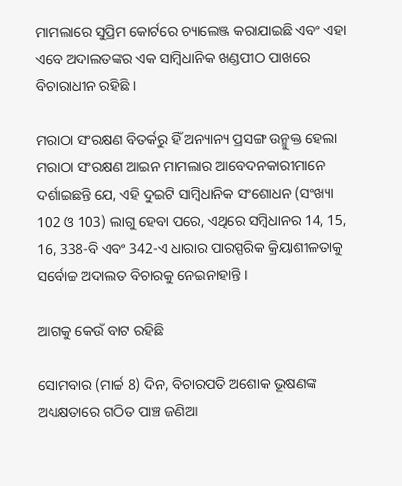ମାମଲାରେ ସୁପ୍ରିମ କୋର୍ଟରେ ଚ୍ୟାଲେଞ୍ଜ କରାଯାଇଛି ଏବଂ ଏହା ଏବେ ଅଦାଲତଙ୍କର ଏକ ସାମ୍ବିଧାନିକ ଖଣ୍ଡପୀଠ ପାଖରେ ବିଚାରାଧୀନ ରହିଛି ।

ମରାଠା ସଂରକ୍ଷଣ ବିତର୍କରୁ ହିଁ ଅନ୍ୟାନ୍ୟ ପ୍ରସଙ୍ଗ ଉନ୍ମୁକ୍ତ ହେଲା
ମରାଠା ସଂରକ୍ଷଣ ଆଇନ ମାମଲାର ଆବେଦନକାରୀମାନେ ଦର୍ଶାଇଛନ୍ତି ଯେ, ଏହି ଦୁଇଟି ସାମ୍ବିଧାନିକ ସଂଶୋଧନ (ସଂଖ୍ୟା 102 ଓ 103) ଲାଗୁ ହେବା ପରେ, ଏଥିରେ ସମ୍ବିଧାନର 14, 15, 16, 338-ବି ଏବଂ 342-ଏ ଧାରାର ପାରସ୍ପରିକ କ୍ରିୟାଶୀଳତାକୁ ସର୍ବୋଚ୍ଚ ଅଦାଲତ ବିଚାରକୁ ନେଇନାହାନ୍ତି ।

ଆଗକୁ କେଉଁ ବାଟ ରହିଛି

ସୋମବାର (ମାର୍ଚ୍ଚ 8) ଦିନ, ବିଚାରପତି ଅଶୋକ ଭୂଷଣଙ୍କ ଅଧ୍ୟକ୍ଷତାରେ ଗଠିତ ପାଞ୍ଚ ଜଣିଆ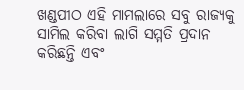ଖଣ୍ଡପୀଠ ଏହି ମାମଲାରେ ସବୁ ରାଜ୍ୟକୁ ସାମିଲ କରିବା ଲାଗି ସମ୍ମତି ପ୍ରଦାନ କରିଛନ୍ତି ଏବଂ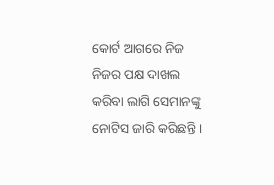କୋର୍ଟ ଆଗରେ ନିଜ ନିଜର ପକ୍ଷ ଦାଖଲ କରିବା ଲାଗି ସେମାନଙ୍କୁ ନୋଟିସ ଜାରି କରିଛନ୍ତି ।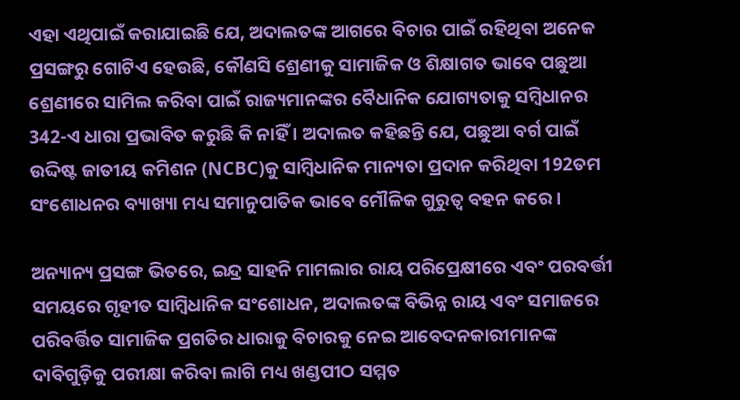ଏହା ଏଥିପାଇଁ କରାଯାଇଛି ଯେ, ଅଦାଲତଙ୍କ ଆଗରେ ବିଚାର ପାଇଁ ରହିଥିବା ଅନେକ ପ୍ରସଙ୍ଗରୁ ଗୋଟିଏ ହେଉଛି, କୌଣସି ଶ୍ରେଣୀକୁ ସାମାଜିକ ଓ ଶିକ୍ଷାଗତ ଭାବେ ପଛୁଆ ଶ୍ରେଣୀରେ ସାମିଲ କରିବା ପାଇଁ ରାଜ୍ୟମାନଙ୍କର ବୈଧାନିକ ଯୋଗ୍ୟତାକୁ ସମ୍ବିଧାନର 342-ଏ ଧାରା ପ୍ରଭାବିତ କରୁଛି କି ନାହିଁ । ଅଦାଲତ କହିଛନ୍ତି ଯେ, ପଛୁଆ ବର୍ଗ ପାଇଁ ଉଦ୍ଦିଷ୍ଟ ଜାତୀୟ କମିଶନ (NCBC)କୁ ସାମ୍ବିଧାନିକ ମାନ୍ୟତା ପ୍ରଦାନ କରିଥିବା 192ତମ ସଂଶୋଧନର ବ୍ୟାଖ୍ୟା ମଧ୍ୟ ସମାନୁପାତିକ ଭାବେ ମୌଳିକ ଗୁରୁତ୍ବ ବହନ କରେ ।

ଅନ୍ୟାନ୍ୟ ପ୍ରସଙ୍ଗ ଭିତରେ, ଇନ୍ଦ୍ର ସାହନି ମାମଲାର ରାୟ ପରିପ୍ରେକ୍ଷୀରେ ଏବଂ ପରବର୍ତ୍ତୀ ସମୟରେ ଗୃହୀତ ସାମ୍ବିଧାନିକ ସଂଶୋଧନ, ଅଦାଲତଙ୍କ ବିଭିନ୍ନ ରାୟ ଏବଂ ସମାଜରେ ପରିବର୍ତ୍ତିତ ସାମାଜିକ ପ୍ରଗତିର ଧାରାକୁ ବିଚାରକୁ ନେଇ ଆବେଦନକାରୀମାନଙ୍କ ଦାବିଗୁଡ଼ିକୁ ପରୀକ୍ଷା କରିବା ଲାଗି ମଧ୍ୟ ଖଣ୍ଡପୀଠ ସମ୍ମତ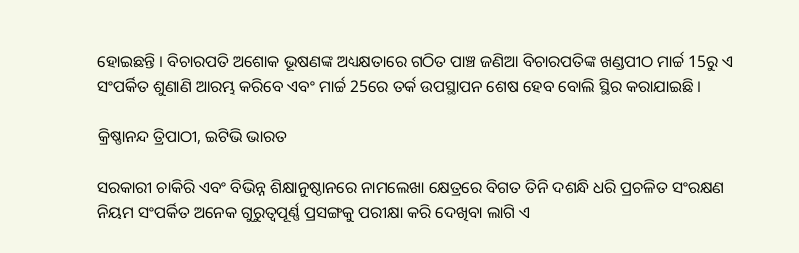ହୋଇଛନ୍ତି । ବିଚାରପତି ଅଶୋକ ଭୂଷଣଙ୍କ ଅଧ୍ୟକ୍ଷତାରେ ଗଠିତ ପାଞ୍ଚ ଜଣିଆ ବିଚାରପତିଙ୍କ ଖଣ୍ଡପୀଠ ମାର୍ଚ୍ଚ 15ରୁ ଏ ସଂପର୍କିତ ଶୁଣାଣି ଆରମ୍ଭ କରିବେ ଏବଂ ମାର୍ଚ୍ଚ 25ରେ ତର୍କ ଉପସ୍ଥାପନ ଶେଷ ହେବ ବୋଲି ସ୍ଥିର କରାଯାଇଛି ।

କ୍ରିଷ୍ଣାନନ୍ଦ ତ୍ରିପାଠୀ, ଇଟିଭି ଭାରତ

ସରକାରୀ ଚାକିରି ଏବଂ ବିଭିନ୍ନ ଶିକ୍ଷାନୁଷ୍ଠାନରେ ନାମଲେଖା କ୍ଷେତ୍ରରେ ବିଗତ ତିନି ଦଶନ୍ଧି ଧରି ପ୍ରଚଳିତ ସଂରକ୍ଷଣ ନିୟମ ସଂପର୍କିତ ଅନେକ ଗୁରୁତ୍ବପୂର୍ଣ୍ଣ ପ୍ରସଙ୍ଗକୁ ପରୀକ୍ଷା କରି ଦେଖିବା ଲାଗି ଏ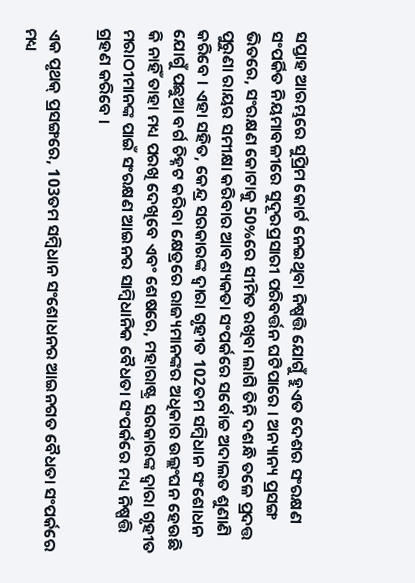ସପ୍ତାହ ଆରମ୍ଭରେ ସୁପ୍ରିମ କୋର୍ଟ ନେଇଥିବା ନିଷ୍ପତ୍ତି ଯୋଗୁଁ ହୁଏତ ଦେଶର ସଂରକ୍ଷଣ ସଂପର୍କିତ ନିୟମାବଳୀରେ ସୁଦୂରପ୍ରସାରୀ ପରିବର୍ତ୍ତନ ଘଟିପାରେ । ଅନ୍ୟାନ୍ୟ ପ୍ରସଙ୍ଗ ଭିତରେ, ସଂରକ୍ଷଣ କୋଟାକୁ 50%ରେ ସୀମିତ ରଖିବା ଲାଗି ତିନି ଦଶନ୍ଧି ତଳେ ପ୍ରଦତ୍ତ ପୁରୁଣା ରାୟର ସମୀକ୍ଷା କରିବାର ଆବଶ୍ୟକତା ସଂପର୍କରେ ସର୍ବୋଚ୍ଚ ଅଦାଲତ ଶୁଣାଣି କରିବେ । ଏହା ସହିତ, କେନ୍ଦ୍ର ସରକାରଙ୍କ ଦ୍ବାରା ଗୃହୀତ 102ତମ ସମ୍ବିଧାନ ସଂଶୋଧନ ଯୋଗୁଁ ପଛୁଆ ବର୍ଗ ଚିହ୍ନଟ କରିବା କ୍ଷେତ୍ରରେ ରାଜ୍ୟମାନଙ୍କର ଅଧିକାର ଉଲ୍ଲଂଘନ ହେଉଛି କି ନାହିଁ ତାହା ମଧ୍ୟ ପରଖି ଦେଖିବେ ଏବଂ ଶେଷରେ, ମହାରାଷ୍ଟ୍ର ସରକାରଙ୍କ ଦ୍ବାରା ଗୃହୀତ ମରାଠୀମାନଙ୍କ ପାଇଁ ସଂରକ୍ଷଣ ଆଇନର ସାମ୍ବିଧାନିକ ବୈଧତା ସଂପର୍କରେ ମଧ୍ୟ ନିଷ୍ପତ୍ତି ଗ୍ରହଣ କରିବେ ।

ଏକ ପୃଥକ୍‌ ପ୍ରସଙ୍ଗରେ, 103ତମ ସମ୍ବିଧାନ ସଂଶୋଧନର ଆଇନଗତ ବୈଧତା ସଂପର୍କରେ ମଧ୍ୟ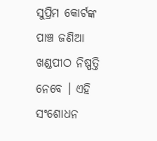ସୁପ୍ରିମ କୋର୍ଟଙ୍କ ପାଞ୍ଚ ଜଣିଆ ଖଣ୍ଡପୀଠ ନିଷ୍ପତ୍ତି ନେବେ । ଏହି ସଂଶୋଧନ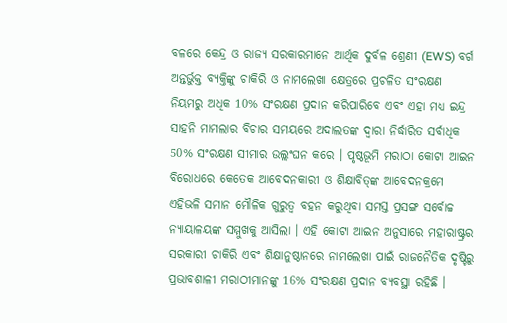ବଳରେ କେନ୍ଦ୍ର ଓ ରାଜ୍ୟ ସରକାରମାନେ ଆର୍ଥିକ ଦୁର୍ବଳ ଶ୍ରେଣୀ (EWS) ବର୍ଗ ଅନ୍ତର୍ଭୁକ୍ତ ବ୍ୟକ୍ତିଙ୍କୁ ଚାକିରି ଓ ନାମଲେଖା କ୍ଷେତ୍ରରେ ପ୍ରଚଳିତ ସଂରକ୍ଷଣ ନିୟମରୁ ଅଧିକ 10% ସଂରକ୍ଷଣ ପ୍ରଦାନ କରିପାରିବେ ଏବଂ ଏହା ମଧ୍ୟ ଇନ୍ଦ୍ର ସାହନି ମାମଲାର ବିଚାର ସମୟରେ ଅଦାଲତଙ୍କ ଦ୍ବାରା ନିର୍ଦ୍ଧାରିତ ସର୍ବାଧିକ 50% ସଂରକ୍ଷଣ ସୀମାର ଉଲ୍ଲଂଘନ କରେ । ପୃଷ୍ଠଭୂମି ମରାଠା କୋଟା ଆଇନ ବିରୋଧରେ କେତେକ ଆବେଦନକାରୀ ଓ ଶିକ୍ଷାବିତ୍‌ଙ୍କ ଆବେଦନକ୍ରମେ ଏହିଭଳି ସମାନ ମୌଳିକ ଗୁରୁତ୍ବ ବହନ କରୁଥିବା ସମସ୍ତ ପ୍ରସଙ୍ଗ ସର୍ବୋଚ୍ଚ ନ୍ୟାୟାଳୟଙ୍କ ସମ୍ମୁଖକୁ ଆସିଲା । ଏହି କୋଟା ଆଇନ ଅନୁସାରେ ମହାରାଷ୍ଟ୍ରର ସରକାରୀ ଚାକିରି ଏବଂ ଶିକ୍ଷାନୁଷ୍ଠାନରେ ନାମଲେଖା ପାଇଁ ରାଜନୈତିକ ଦୃଷ୍ଟିରୁ ପ୍ରଭାବଶାଳୀ ମରାଠୀମାନଙ୍କୁ 16% ସଂରକ୍ଷଣ ପ୍ରଦାନ ବ୍ୟବସ୍ଥା ରହିଛି ।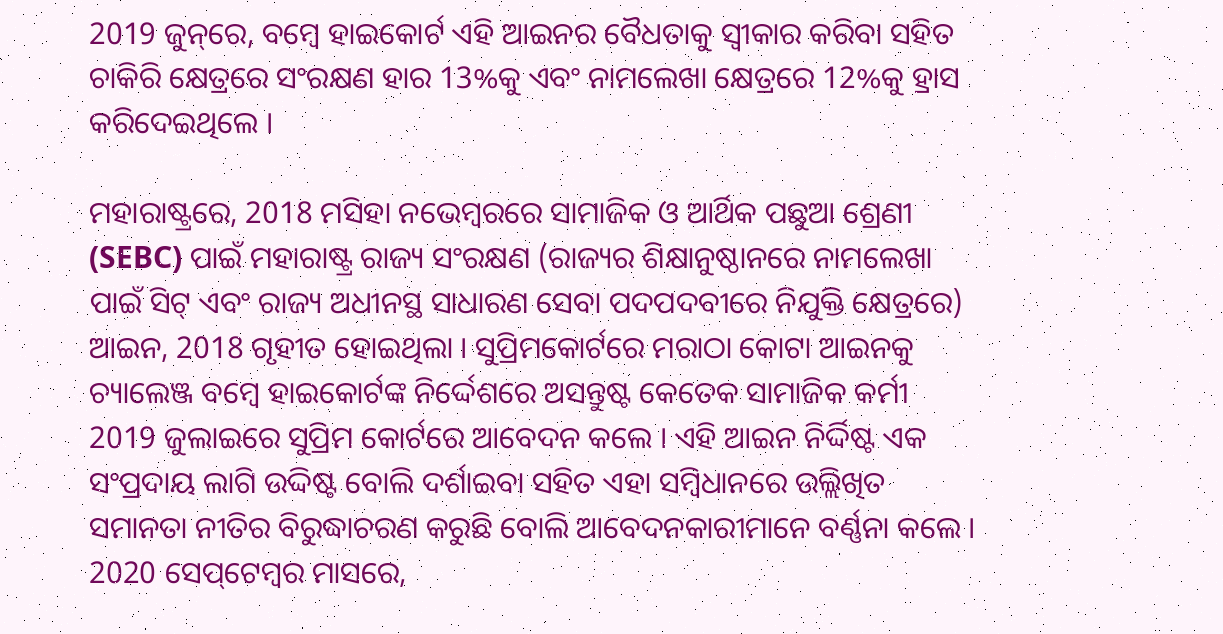2019 ଜୁନ୍‌ରେ, ବମ୍ବେ ହାଇକୋର୍ଟ ଏହି ଆଇନର ବୈଧତାକୁ ସ୍ବୀକାର କରିବା ସହିତ ଚାକିରି କ୍ଷେତ୍ରରେ ସଂରକ୍ଷଣ ହାର 13%କୁ ଏବଂ ନାମଲେଖା କ୍ଷେତ୍ରରେ 12%କୁ ହ୍ରାସ କରିଦେଇଥିଲେ ।

ମହାରାଷ୍ଟ୍ରରେ, 2018 ମସିହା ନଭେମ୍ବରରେ ସାମାଜିକ ଓ ଆର୍ଥିକ ପଛୁଆ ଶ୍ରେଣୀ (SEBC) ପାଇଁ ମହାରାଷ୍ଟ୍ର ରାଜ୍ୟ ସଂରକ୍ଷଣ (ରାଜ୍ୟର ଶିକ୍ଷାନୁଷ୍ଠାନରେ ନାମଲେଖା ପାଇଁ ସିଟ୍‌ ଏବଂ ରାଜ୍ୟ ଅଧୀନସ୍ଥ ସାଧାରଣ ସେବା ପଦପଦବୀରେ ନିଯୁକ୍ତି କ୍ଷେତ୍ରରେ) ଆଇନ, 2018 ଗୃହୀତ ହୋଇଥିଲା । ସୁପ୍ରିମକୋର୍ଟରେ ମରାଠା କୋଟା ଆଇନକୁ ଚ୍ୟାଲେଞ୍ଜ ବମ୍ବେ ହାଇକୋର୍ଟଙ୍କ ନିର୍ଦ୍ଦେଶରେ ଅସନ୍ତୁଷ୍ଟ କେତେକ ସାମାଜିକ କର୍ମୀ 2019 ଜୁଲାଇରେ ସୁପ୍ରିମ କୋର୍ଟରେ ଆବେଦନ କଲେ । ଏହି ଆଇନ ନିର୍ଦ୍ଦିଷ୍ଟ ଏକ ସଂପ୍ରଦାୟ ଲାଗି ଉଦ୍ଦିଷ୍ଟ ବୋଲି ଦର୍ଶାଇବା ସହିତ ଏହା ସମ୍ବିଧାନରେ ଉଲ୍ଲିଖିତ ସମାନତା ନୀତିର ବିରୁଦ୍ଧାଚରଣ କରୁଛି ବୋଲି ଆବେଦନକାରୀମାନେ ବର୍ଣ୍ଣନା କଲେ । 2020 ସେପ୍‌ଟେମ୍ବର ମାସରେ,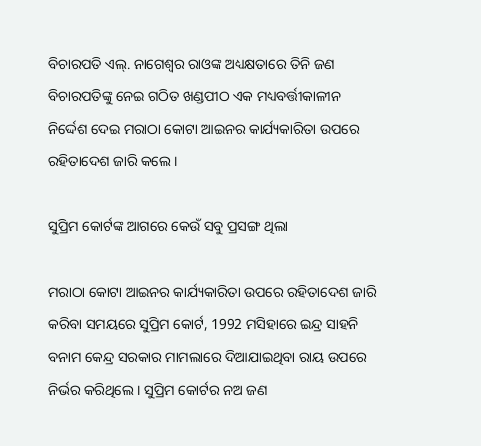ବିଚାରପତି ଏଲ୍‌. ନାଗେଶ୍ବର ରାଓଙ୍କ ଅଧ୍ୟକ୍ଷତାରେ ତିନି ଜଣ ବିଚାରପତିଙ୍କୁ ନେଇ ଗଠିତ ଖଣ୍ଡପୀଠ ଏକ ମଧ୍ୟବର୍ତ୍ତୀକାଳୀନ ନିର୍ଦ୍ଦେଶ ଦେଇ ମରାଠା କୋଟା ଆଇନର କାର୍ଯ୍ୟକାରିତା ଉପରେ ରହିତାଦେଶ ଜାରି କଲେ ।

ସୁପ୍ରିମ କୋର୍ଟଙ୍କ ଆଗରେ କେଉଁ ସବୁ ପ୍ରସଙ୍ଗ ଥିଲା

ମରାଠା କୋଟା ଆଇନର କାର୍ଯ୍ୟକାରିତା ଉପରେ ରହିତାଦେଶ ଜାରି କରିବା ସମୟରେ ସୁପ୍ରିମ କୋର୍ଟ, 1992 ମସିହାରେ ଇନ୍ଦ୍ର ସାହନି ବନାମ କେନ୍ଦ୍ର ସରକାର ମାମଲାରେ ଦିଆଯାଇଥିବା ରାୟ ଉପରେ ନିର୍ଭର କରିଥିଲେ । ସୁପ୍ରିମ କୋର୍ଟର ନଅ ଜଣ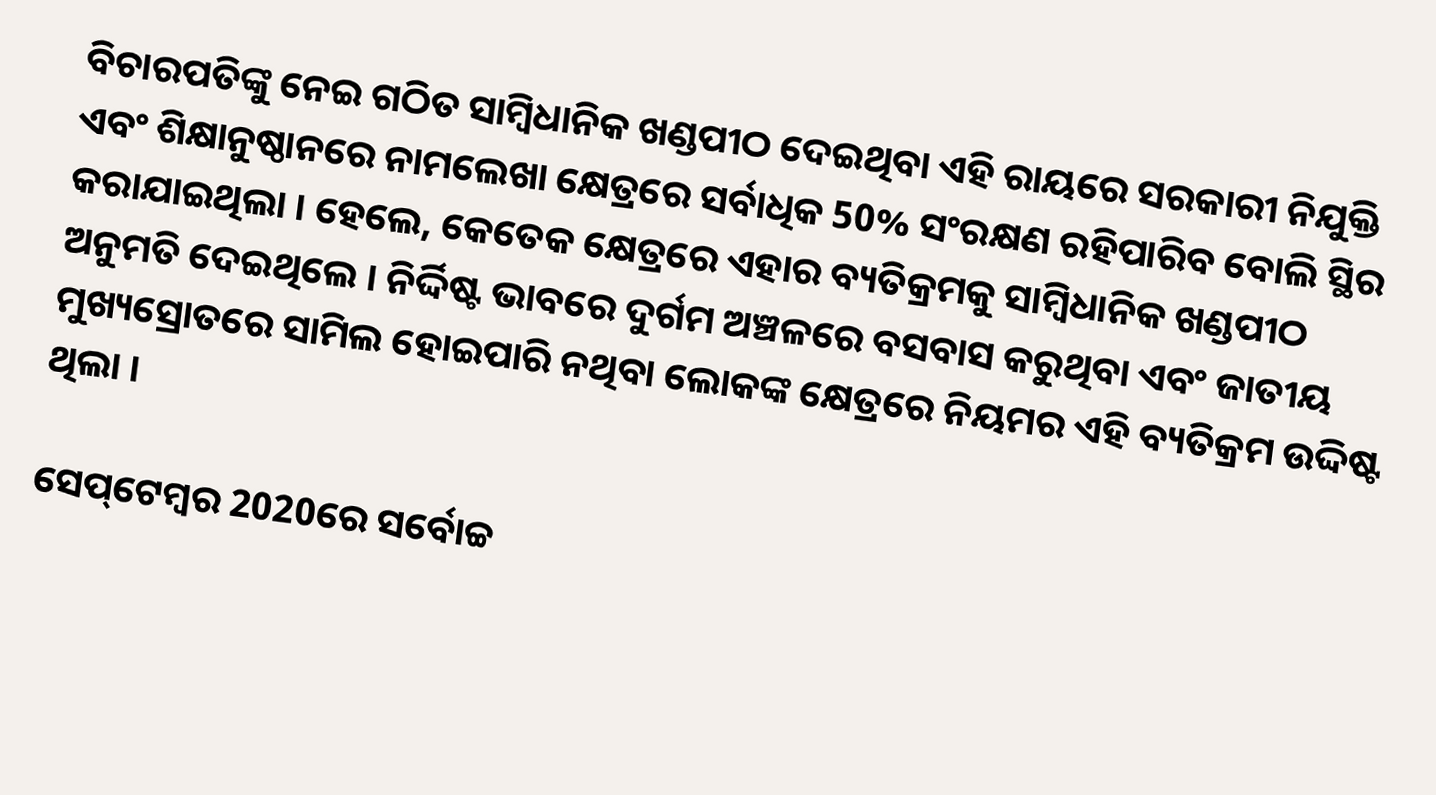ବିଚାରପତିଙ୍କୁ ନେଇ ଗଠିତ ସାମ୍ବିଧାନିକ ଖଣ୍ଡପୀଠ ଦେଇଥିବା ଏହି ରାୟରେ ସରକାରୀ ନିଯୁକ୍ତି ଏବଂ ଶିକ୍ଷାନୁଷ୍ଠାନରେ ନାମଲେଖା କ୍ଷେତ୍ରରେ ସର୍ବାଧିକ 50% ସଂରକ୍ଷଣ ରହିପାରିବ ବୋଲି ସ୍ଥିର କରାଯାଇଥିଲା । ହେଲେ, କେତେକ କ୍ଷେତ୍ରରେ ଏହାର ବ୍ୟତିକ୍ରମକୁ ସାମ୍ବିଧାନିକ ଖଣ୍ଡପୀଠ ଅନୁମତି ଦେଇଥିଲେ । ନିର୍ଦ୍ଦିଷ୍ଟ ଭାବରେ ଦୁର୍ଗମ ଅଞ୍ଚଳରେ ବସବାସ କରୁଥିବା ଏବଂ ଜାତୀୟ ମୁଖ୍ୟସ୍ରୋତରେ ସାମିଲ ହୋଇପାରି ନଥିବା ଲୋକଙ୍କ କ୍ଷେତ୍ରରେ ନିୟମର ଏହି ବ୍ୟତିକ୍ରମ ଉଦ୍ଦିଷ୍ଟ ଥିଲା ।

ସେପ୍‌ଟେମ୍ବର 2020ରେ ସର୍ବୋଚ୍ଚ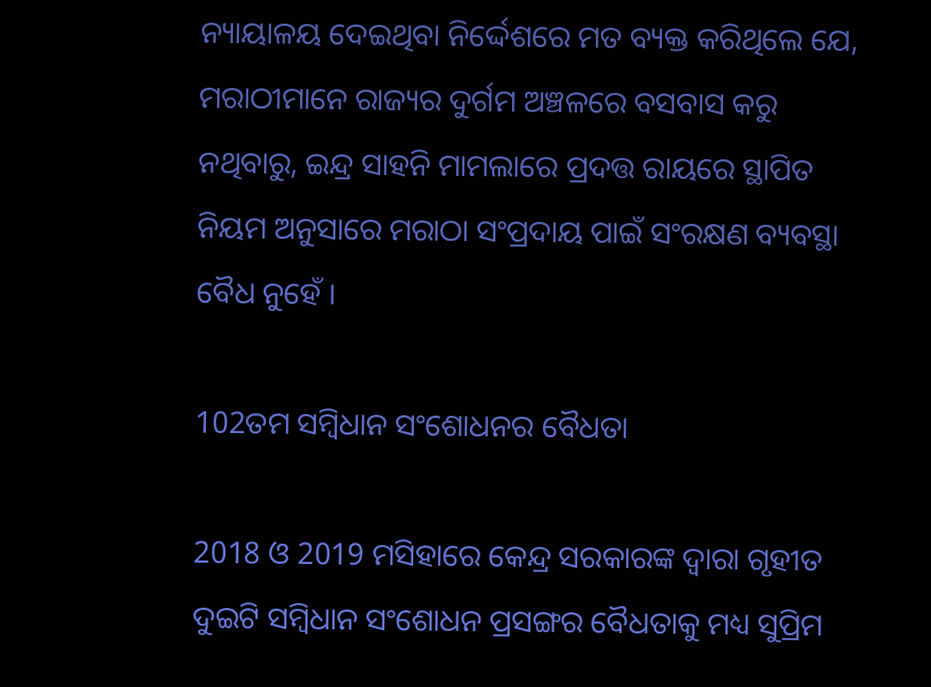ନ୍ୟାୟାଳୟ ଦେଇଥିବା ନିର୍ଦ୍ଦେଶରେ ମତ ବ୍ୟକ୍ତ କରିଥିଲେ ଯେ, ମରାଠୀମାନେ ରାଜ୍ୟର ଦୁର୍ଗମ ଅଞ୍ଚଳରେ ବସବାସ କରୁ ନଥିବାରୁ, ଇନ୍ଦ୍ର ସାହନି ମାମଲାରେ ପ୍ରଦତ୍ତ ରାୟରେ ସ୍ଥାପିତ ନିୟମ ଅନୁସାରେ ମରାଠା ସଂପ୍ରଦାୟ ପାଇଁ ସଂରକ୍ଷଣ ବ୍ୟବସ୍ଥା ବୈଧ ନୁହେଁ ।

102ତମ ସମ୍ବିଧାନ ସଂଶୋଧନର ବୈଧତା

2018 ଓ 2019 ମସିହାରେ କେନ୍ଦ୍ର ସରକାରଙ୍କ ଦ୍ବାରା ଗୃହୀତ ଦୁଇଟି ସମ୍ବିଧାନ ସଂଶୋଧନ ପ୍ରସଙ୍ଗର ବୈଧତାକୁ ମଧ୍ୟ ସୁପ୍ରିମ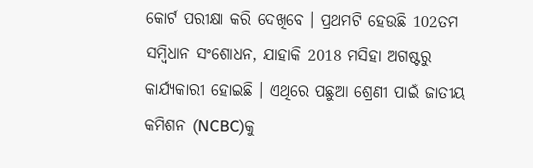କୋର୍ଟ ପରୀକ୍ଷା କରି ଦେଖିବେ । ପ୍ରଥମଟି ହେଉଛି 102ତମ ସମ୍ବିଧାନ ସଂଶୋଧନ, ଯାହାକି 2018 ମସିହା ଅଗଷ୍ଟରୁ କାର୍ଯ୍ୟକାରୀ ହୋଇଛି । ଏଥିରେ ପଛୁଆ ଶ୍ରେଣୀ ପାଇଁ ଜାତୀୟ କମିଶନ (NCBC)କୁ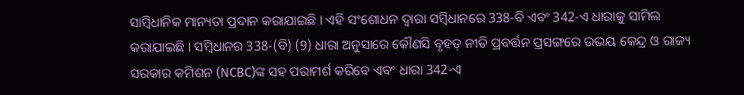ସାମ୍ବିଧାନିକ ମାନ୍ୟତା ପ୍ରଦାନ କରାଯାଇଛି । ଏହି ସଂଶୋଧନ ଦ୍ବାରା ସମ୍ବିଧାନରେ 338-ବି ଏବଂ 342-ଏ ଧାରାକୁ ସାମିଲ କରାଯାଇଛି । ସମ୍ବିଧାନର 338-(ବି) (9) ଧାରା ଅନୁସାରେ କୌଣସି ବୃହତ୍‌ ନୀତି ପ୍ରବର୍ତ୍ତନ ପ୍ରସଙ୍ଗରେ ଉଭୟ କେନ୍ଦ୍ର ଓ ରାଜ୍ୟ ସରକାର କମିଶନ (NCBC)ଙ୍କ ସହ ପରାମର୍ଶ କରିବେ ଏବଂ ଧାରା 342-ଏ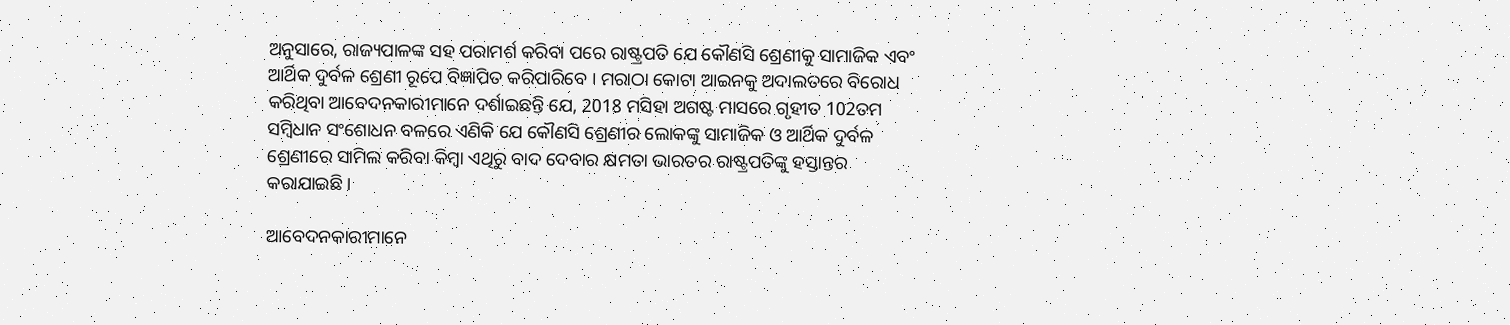ଅନୁସାରେ, ରାଜ୍ୟପାଳଙ୍କ ସହ ପରାମର୍ଶ କରିବା ପରେ ରାଷ୍ଟ୍ରପତି ଯେ କୌଣସି ଶ୍ରେଣୀକୁ ସାମାଜିକ ଏବଂ ଆର୍ଥିକ ଦୁର୍ବଳ ଶ୍ରେଣୀ ରୂପେ ବିଜ୍ଞାପିତ କରିପାରିବେ । ମରାଠା କୋଟା ଆଇନକୁ ଅଦାଲତରେ ବିରୋଧ କରିଥିବା ଆବେଦନକାରୀମାନେ ଦର୍ଶାଇଛନ୍ତି ଯେ, 2018 ମସିହା ଅଗଷ୍ଟ ମାସରେ ଗୃହୀତ 102ତମ ସମ୍ବିଧାନ ସଂଶୋଧନ ବଳରେ ଏଣିକି ଯେ କୌଣସି ଶ୍ରେଣୀର ଲୋକଙ୍କୁ ସାମାଜିକ ଓ ଆର୍ଥିକ ଦୁର୍ବଳ ଶ୍ରେଣୀରେ ସାମିଲ କରିବା କିମ୍ବା ଏଥିରୁ ବାଦ ଦେବାର କ୍ଷମତା ଭାରତର ରାଷ୍ଟ୍ରପତିଙ୍କୁ ହସ୍ତାନ୍ତର କରାଯାଇଛି ।

ଆବେଦନକାରୀମାନେ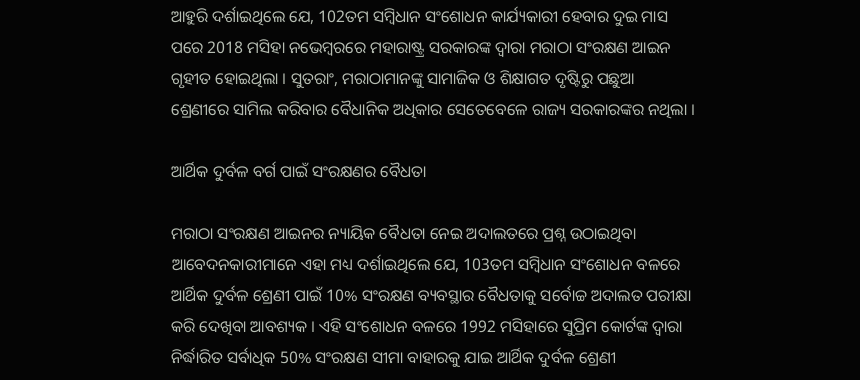ଆହୁରି ଦର୍ଶାଇଥିଲେ ଯେ, 102ତମ ସମ୍ବିଧାନ ସଂଶୋଧନ କାର୍ଯ୍ୟକାରୀ ହେବାର ଦୁଇ ମାସ ପରେ 2018 ମସିହା ନଭେମ୍ବରରେ ମହାରାଷ୍ଟ୍ର ସରକାରଙ୍କ ଦ୍ବାରା ମରାଠା ସଂରକ୍ଷଣ ଆଇନ ଗୃହୀତ ହୋଇଥିଲା । ସୁତରାଂ, ମରାଠାମାନଙ୍କୁ ସାମାଜିକ ଓ ଶିକ୍ଷାଗତ ଦୃଷ୍ଟିରୁ ପଛୁଆ ଶ୍ରେଣୀରେ ସାମିଲ କରିବାର ବୈଧାନିକ ଅଧିକାର ସେତେବେଳେ ରାଜ୍ୟ ସରକାରଙ୍କର ନଥିଲା ।

ଆର୍ଥିକ ଦୁର୍ବଳ ବର୍ଗ ପାଇଁ ସଂରକ୍ଷଣର ବୈଧତା

ମରାଠା ସଂରକ୍ଷଣ ଆଇନର ନ୍ୟାୟିକ ବୈଧତା ନେଇ ଅଦାଲତରେ ପ୍ରଶ୍ନ ଉଠାଇଥିବା ଆବେଦନକାରୀମାନେ ଏହା ମଧ୍ୟ ଦର୍ଶାଇଥିଲେ ଯେ, 103ତମ ସମ୍ବିଧାନ ସଂଶୋଧନ ବଳରେ ଆର୍ଥିକ ଦୁର୍ବଳ ଶ୍ରେଣୀ ପାଇଁ 10% ସଂରକ୍ଷଣ ବ୍ୟବସ୍ଥାର ବୈଧତାକୁ ସର୍ବୋଚ୍ଚ ଅଦାଲତ ପରୀକ୍ଷା କରି ଦେଖିବା ଆବଶ୍ୟକ । ଏହି ସଂଶୋଧନ ବଳରେ 1992 ମସିହାରେ ସୁପ୍ରିମ କୋର୍ଟଙ୍କ ଦ୍ବାରା ନିର୍ଦ୍ଧାରିତ ସର୍ବାଧିକ 50% ସଂରକ୍ଷଣ ସୀମା ବାହାରକୁ ଯାଇ ଆର୍ଥିକ ଦୁର୍ବଳ ଶ୍ରେଣୀ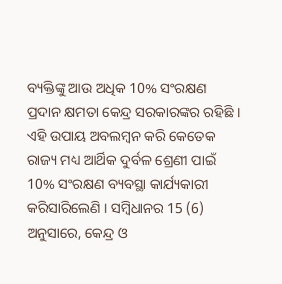ବ୍ୟକ୍ତିଙ୍କୁ ଆଉ ଅଧିକ 10% ସଂରକ୍ଷଣ ପ୍ରଦାନ କ୍ଷମତା କେନ୍ଦ୍ର ସରକାରଙ୍କର ରହିଛି । ଏହି ଉପାୟ ଅବଲମ୍ବନ କରି କେତେକ ରାଜ୍ୟ ମଧ୍ୟ ଆର୍ଥିକ ଦୁର୍ବଳ ଶ୍ରେଣୀ ପାଇଁ 10% ସଂରକ୍ଷଣ ବ୍ୟବସ୍ଥା କାର୍ଯ୍ୟକାରୀ କରିସାରିଲେଣି । ସମ୍ବିଧାନର 15 (6) ଅନୁସାରେ, କେନ୍ଦ୍ର ଓ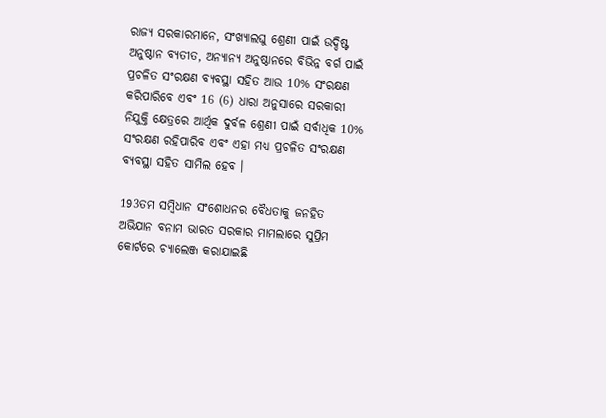ରାଜ୍ୟ ସରକାରମାନେ, ସଂଖ୍ୟାଲଘୁ ଶ୍ରେଣୀ ପାଇଁ ଉଦ୍ଦିଷ୍ଟ ଅନୁଷ୍ଠାନ ବ୍ୟତୀତ, ଅନ୍ୟାନ୍ୟ ଅନୁଷ୍ଠାନରେ ବିଭିନ୍ନ ବର୍ଗ ପାଇଁ ପ୍ରଚଳିତ ସଂରକ୍ଷଣ ବ୍ୟବସ୍ଥା ସହିତ ଆଉ 10% ସଂରକ୍ଷଣ କରିପାରିବେ ଏବଂ 16 (6) ଧାରା ଅନୁସାରେ ସରକାରୀ ନିଯୁକ୍ତି କ୍ଷେତ୍ରରେ ଆର୍ଥିକ ଦୁର୍ବଳ ଶ୍ରେଣୀ ପାଇଁ ସର୍ବାଧିକ 10% ସଂରକ୍ଷଣ ରହିପାରିବ ଏବଂ ଏହା ମଧ୍ୟ ପ୍ରଚଳିତ ସଂରକ୍ଷଣ ବ୍ୟବସ୍ଥା ସହିତ ସାମିଲ ହେବ ।

193ତମ ସମ୍ବିଧାନ ସଂଶୋଧନର ବୈଧତାକୁ ଜନହିତ ଅଭିଯାନ ବନାମ ଭାରତ ସରକାର ମାମଲାରେ ସୁପ୍ରିମ କୋର୍ଟରେ ଚ୍ୟାଲେଞ୍ଜ କରାଯାଇଛି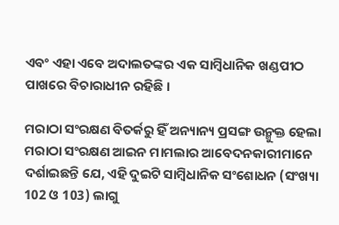ଏବଂ ଏହା ଏବେ ଅଦାଲତଙ୍କର ଏକ ସାମ୍ବିଧାନିକ ଖଣ୍ଡପୀଠ ପାଖରେ ବିଚାରାଧୀନ ରହିଛି ।

ମରାଠା ସଂରକ୍ଷଣ ବିତର୍କରୁ ହିଁ ଅନ୍ୟାନ୍ୟ ପ୍ରସଙ୍ଗ ଉନ୍ମୁକ୍ତ ହେଲା
ମରାଠା ସଂରକ୍ଷଣ ଆଇନ ମାମଲାର ଆବେଦନକାରୀମାନେ ଦର୍ଶାଇଛନ୍ତି ଯେ, ଏହି ଦୁଇଟି ସାମ୍ବିଧାନିକ ସଂଶୋଧନ (ସଂଖ୍ୟା 102 ଓ 103) ଲାଗୁ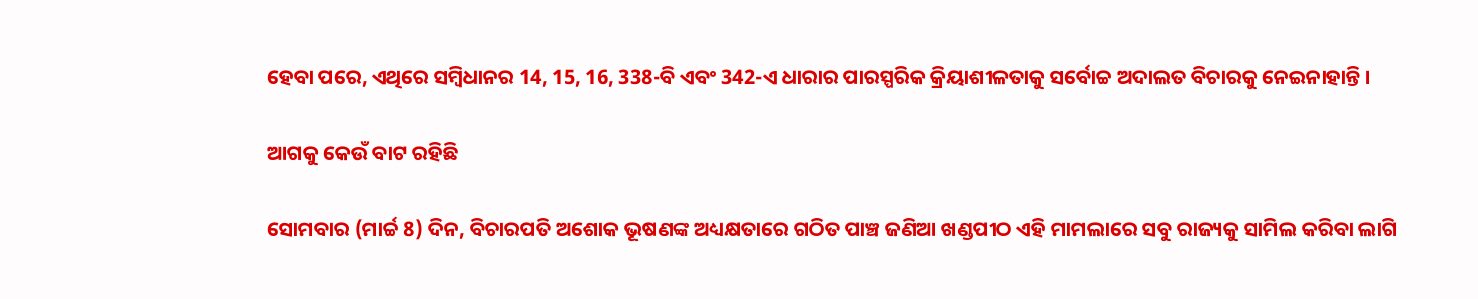ହେବା ପରେ, ଏଥିରେ ସମ୍ବିଧାନର 14, 15, 16, 338-ବି ଏବଂ 342-ଏ ଧାରାର ପାରସ୍ପରିକ କ୍ରିୟାଶୀଳତାକୁ ସର୍ବୋଚ୍ଚ ଅଦାଲତ ବିଚାରକୁ ନେଇନାହାନ୍ତି ।

ଆଗକୁ କେଉଁ ବାଟ ରହିଛି

ସୋମବାର (ମାର୍ଚ୍ଚ 8) ଦିନ, ବିଚାରପତି ଅଶୋକ ଭୂଷଣଙ୍କ ଅଧ୍ୟକ୍ଷତାରେ ଗଠିତ ପାଞ୍ଚ ଜଣିଆ ଖଣ୍ଡପୀଠ ଏହି ମାମଲାରେ ସବୁ ରାଜ୍ୟକୁ ସାମିଲ କରିବା ଲାଗି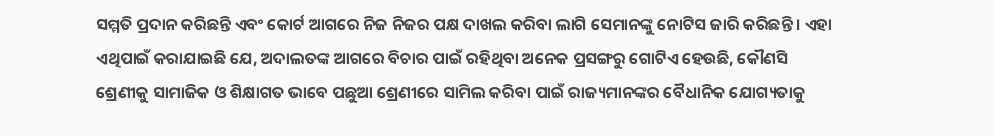ସମ୍ମତି ପ୍ରଦାନ କରିଛନ୍ତି ଏବଂ କୋର୍ଟ ଆଗରେ ନିଜ ନିଜର ପକ୍ଷ ଦାଖଲ କରିବା ଲାଗି ସେମାନଙ୍କୁ ନୋଟିସ ଜାରି କରିଛନ୍ତି । ଏହା ଏଥିପାଇଁ କରାଯାଇଛି ଯେ, ଅଦାଲତଙ୍କ ଆଗରେ ବିଚାର ପାଇଁ ରହିଥିବା ଅନେକ ପ୍ରସଙ୍ଗରୁ ଗୋଟିଏ ହେଉଛି, କୌଣସି ଶ୍ରେଣୀକୁ ସାମାଜିକ ଓ ଶିକ୍ଷାଗତ ଭାବେ ପଛୁଆ ଶ୍ରେଣୀରେ ସାମିଲ କରିବା ପାଇଁ ରାଜ୍ୟମାନଙ୍କର ବୈଧାନିକ ଯୋଗ୍ୟତାକୁ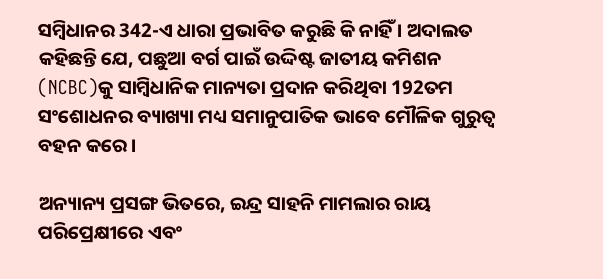ସମ୍ବିଧାନର 342-ଏ ଧାରା ପ୍ରଭାବିତ କରୁଛି କି ନାହିଁ । ଅଦାଲତ କହିଛନ୍ତି ଯେ, ପଛୁଆ ବର୍ଗ ପାଇଁ ଉଦ୍ଦିଷ୍ଟ ଜାତୀୟ କମିଶନ (NCBC)କୁ ସାମ୍ବିଧାନିକ ମାନ୍ୟତା ପ୍ରଦାନ କରିଥିବା 192ତମ ସଂଶୋଧନର ବ୍ୟାଖ୍ୟା ମଧ୍ୟ ସମାନୁପାତିକ ଭାବେ ମୌଳିକ ଗୁରୁତ୍ବ ବହନ କରେ ।

ଅନ୍ୟାନ୍ୟ ପ୍ରସଙ୍ଗ ଭିତରେ, ଇନ୍ଦ୍ର ସାହନି ମାମଲାର ରାୟ ପରିପ୍ରେକ୍ଷୀରେ ଏବଂ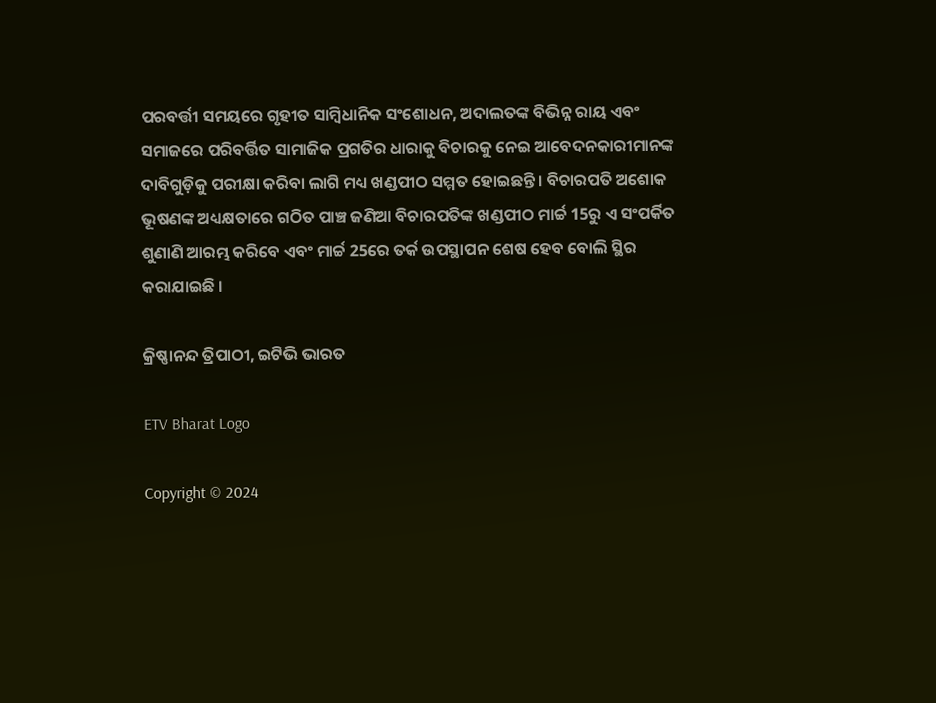ପରବର୍ତ୍ତୀ ସମୟରେ ଗୃହୀତ ସାମ୍ବିଧାନିକ ସଂଶୋଧନ, ଅଦାଲତଙ୍କ ବିଭିନ୍ନ ରାୟ ଏବଂ ସମାଜରେ ପରିବର୍ତ୍ତିତ ସାମାଜିକ ପ୍ରଗତିର ଧାରାକୁ ବିଚାରକୁ ନେଇ ଆବେଦନକାରୀମାନଙ୍କ ଦାବିଗୁଡ଼ିକୁ ପରୀକ୍ଷା କରିବା ଲାଗି ମଧ୍ୟ ଖଣ୍ଡପୀଠ ସମ୍ମତ ହୋଇଛନ୍ତି । ବିଚାରପତି ଅଶୋକ ଭୂଷଣଙ୍କ ଅଧ୍ୟକ୍ଷତାରେ ଗଠିତ ପାଞ୍ଚ ଜଣିଆ ବିଚାରପତିଙ୍କ ଖଣ୍ଡପୀଠ ମାର୍ଚ୍ଚ 15ରୁ ଏ ସଂପର୍କିତ ଶୁଣାଣି ଆରମ୍ଭ କରିବେ ଏବଂ ମାର୍ଚ୍ଚ 25ରେ ତର୍କ ଉପସ୍ଥାପନ ଶେଷ ହେବ ବୋଲି ସ୍ଥିର କରାଯାଇଛି ।

କ୍ରିଷ୍ଣାନନ୍ଦ ତ୍ରିପାଠୀ, ଇଟିଭି ଭାରତ

ETV Bharat Logo

Copyright © 2024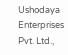Ushodaya Enterprises Pvt. Ltd.,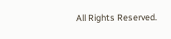All Rights Reserved.